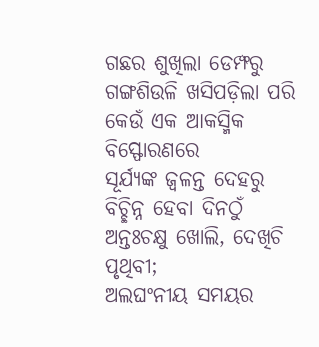ଗଛର ଶୁଖିଲା ଡେମ୍ଫରୁ
ଗଙ୍ଗଶିଉଳି ଖସିପଡ଼ିଲା ପରି
କେଉଁ ଏକ ଆକସ୍ମିକ ବିସ୍ଫୋରଣରେ
ସୂର୍ଯ୍ୟଙ୍କ ଜ୍ୱଳନ୍ତ ଦେହରୁ
ବିଚ୍ଛିନ୍ନ ହେବା ଦିନଠୁଁ
ଅନ୍ତଃଚକ୍ଷୁ ଖୋଲି, ଦେଖିଚି ପୃଥିବୀ;
ଅଲଘଂନୀୟ ସମୟର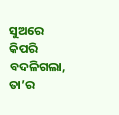ସୁଅରେ
କିପରି ବଦଳିଗଲା,
ତା’ର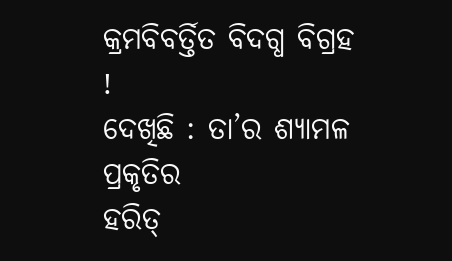କ୍ରମବିବର୍ତ୍ତିତ ବିଦଗ୍ଧ ବିଗ୍ରହ !
ଦେଖିଛି : ତା’ର ଶ୍ୟାମଳ ପ୍ରକୃତିର
ହରିତ୍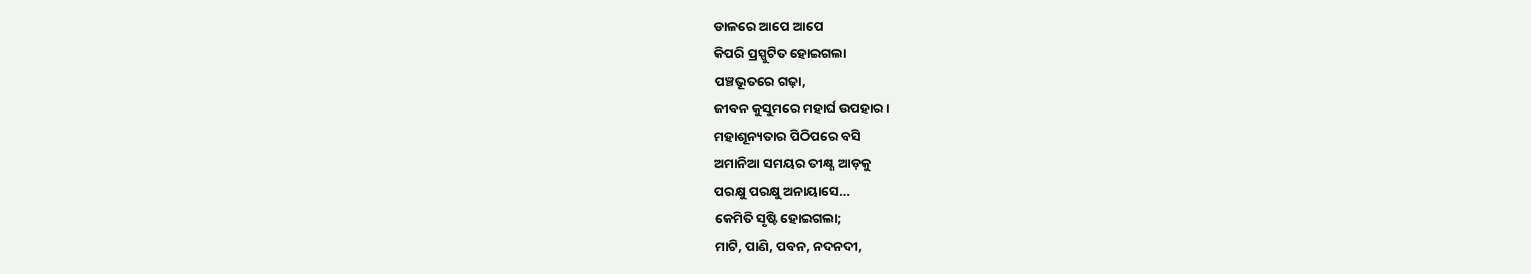ଡାଳରେ ଆପେ ଆପେ
କିପରି ପ୍ରସ୍ପୁଟିତ ହୋଇଗଲା
ପଞ୍ଚଭୂତରେ ଗଢ଼ା,
ଜୀବନ କୁସୁମରେ ମହାର୍ଘ ଉପହାର ।
ମହାଶୂନ୍ୟତାର ପିଠିପରେ ବସି
ଅମାନିଆ ସମୟର ତୀକ୍ଷ୍ଣ ଆଡ଼କୁ
ପରକ୍ଷୁ ପରକ୍ଷୁ ଅନାୟାସେ…
କେମିତି ସୃଷ୍ଟି ହୋଇଗଲା;
ମାଟି, ପାଣି, ପବନ, ନଦନଦୀ,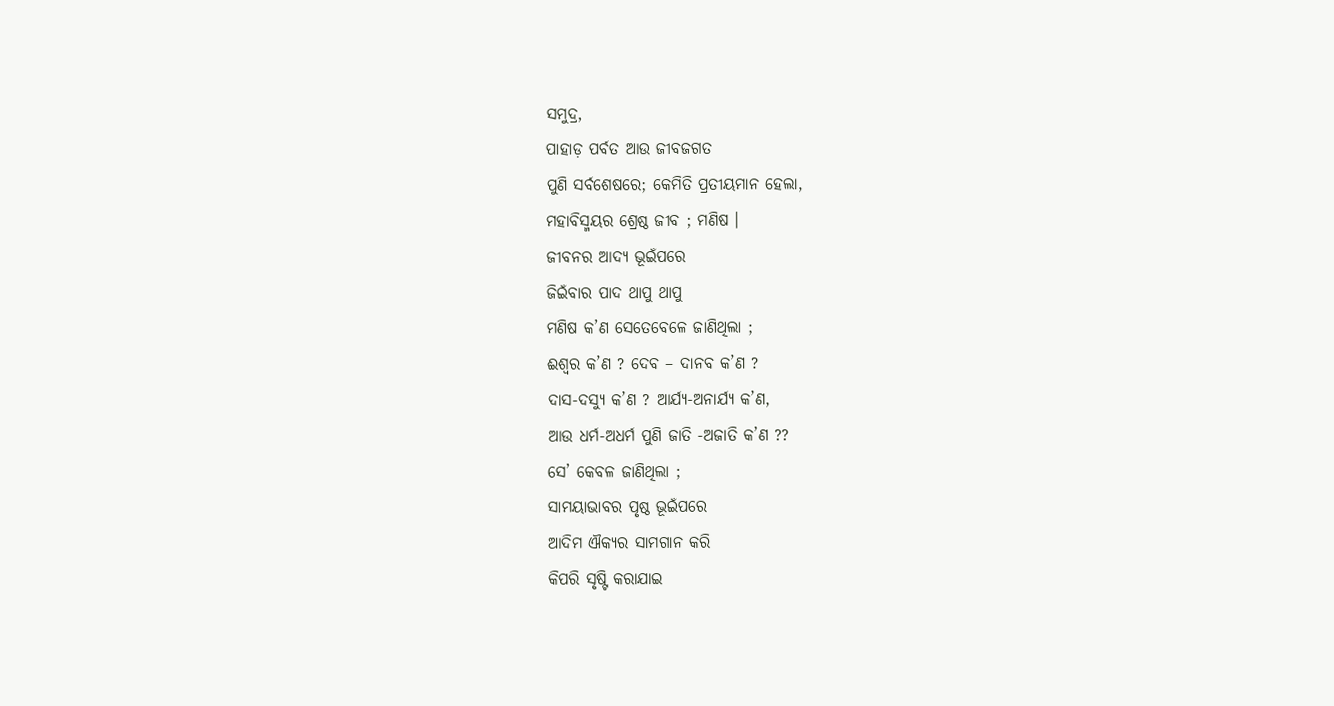ସମୁଦ୍ର,
ପାହାଡ଼ ପର୍ବତ ଆଉ ଜୀବଜଗତ
ପୁଣି ସର୍ବଶେଷରେ; କେମିତି ପ୍ରତୀୟମାନ ହେଲା,
ମହାବିସ୍ମୟର ଶ୍ରେଷ୍ଠ ଜୀବ ; ମଣିଷ ।
ଜୀବନର ଆଦ୍ୟ ଭୂଇଁପରେ
ଜିଇଁବାର ପାଦ ଥାପୁ ଥାପୁ
ମଣିଷ କ’ଣ ସେତେବେଳେ ଜାଣିଥିଲା ;
ଈଶ୍ୱର କ’ଣ ? ଦେବ – ଦାନବ କ’ଣ ?
ଦାସ-ଦସ୍ୟୁ କ’ଣ ? ଆର୍ଯ୍ୟ-ଅନାର୍ଯ୍ୟ କ’ଣ,
ଆଉ ଧର୍ମ-ଅଧର୍ମ ପୁଣି ଜାତି -ଅଜାତି କ’ଣ ??
ସେ’ କେବଳ ଜାଣିଥିଲା ;
ସାମୟାଭାବର ପୃଷ୍ଠ ଭୂଇଁପରେ
ଆଦିମ ଐକ୍ୟର ସାମଗାନ କରି
କିପରି ସୃଷ୍ଟି କରାଯାଇ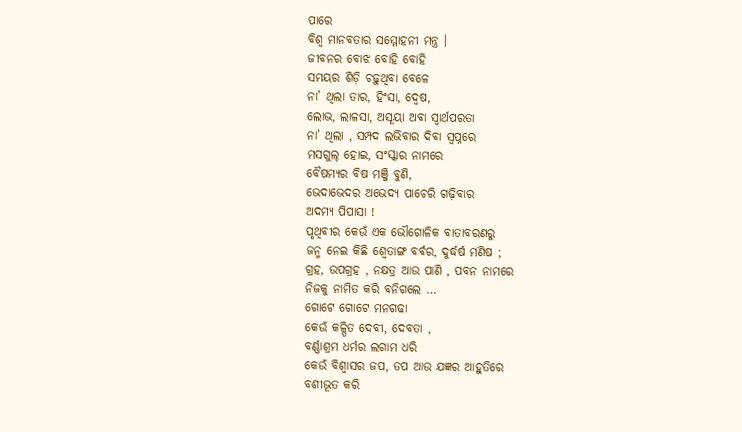ପାରେ
ବିଶ୍ୱ ମାନବତାର ସମ୍ମୋହନୀ ମନ୍ତ୍ର ।
ଜୀବନର ବୋଝ ବୋହି ବୋହି
ସମୟର ଶିଡ଼ି ଚଢ଼ୁଥିବା ବେଳେ
ନା’ ଥିଲା ତାର, ହିଂସା, ଦ୍ୱେଷ,
ଲୋଭ, ଲାଳସା, ଅସୂୟା ଅବା ସ୍ୱାର୍ଥପରତା
ନା’ ଥିଲା , ସମ୍ପଦ ଲଭିବାର ଦିବା ସ୍ୱପ୍ନରେ
ମସଗୁଲ୍ ହୋଇ, ସଂସ୍କାର ନାମରେ
ବୈଷମ୍ୟର ବିଷ ମଞ୍ଜି ବୁଣି,
ଭେଦାଭେଦର ଅଭେଦ୍ୟ ପାଚେରି ଗଢ଼ିବାର
ଅଦମ୍ୟ ପିପାସା !
ପୃଥିବୀର କେଉଁ ଏକ ଭୌଗୋଳିକ ବାତାବରଣରୁ
ଜନ୍ମ ନେଇ କିଛି ଶ୍ଵେତାଙ୍ଗ ବର୍ବର, ଦୁର୍ଦ୍ଧର୍ଷ ମଣିଷ ;
ଗ୍ରହ, ଉପଗ୍ରହ , ନକ୍ଷତ୍ର ଆଉ ପାଣି , ପବନ ନାମରେ
ନିଜକୁ ନାମିତ କରି ବନିଗଲେ …
ଗୋଟେ ଗୋଟେ ମନଗଢା
କେଉଁ କଳ୍ପିତ ଦେବୀ, ଦେବତା ,
ବର୍ଣ୍ଣାଶ୍ରମ ଧର୍ମର ଲଗାମ ଧରି
କେଉଁ ବିଶ୍ୱାସର ଜପ, ତପ ଆଉ ଯଜ୍ଞର ଆହୁତିରେ
ବଶୀଭୂତ କରି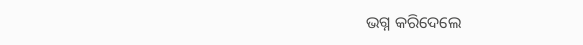ଭଗ୍ନ କରିଦେଲେ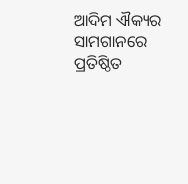ଆଦିମ ଐକ୍ୟର ସାମଗାନରେ ପ୍ରତିଷ୍ଠିତ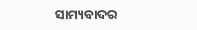ସାମ୍ୟବାଦର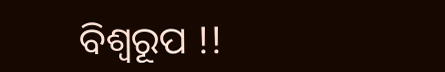ବିଶ୍ଵରୂପ !!